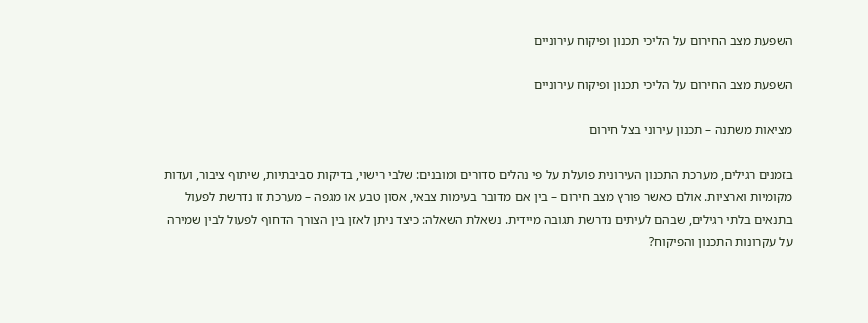השפעת מצב החירום על הליכי תכנון ופיקוח עירוניים

השפעת מצב החירום על הליכי תכנון ופיקוח עירוניים

מציאות משתנה – תכנון עירוני בצל חירום

בזמנים רגילים, מערכת התכנון העירונית פועלת על פי נהלים סדורים ומובנים: שלבי רישוי, בדיקות סביבתיות, שיתוף ציבור, ועדות מקומיות וארציות. אולם כאשר פורץ מצב חירום – בין אם מדובר בעימות צבאי, אסון טבע או מגפה – מערכת זו נדרשת לפעול בתנאים בלתי רגילים, שבהם לעיתים נדרשת תגובה מיידית. נשאלת השאלה: כיצד ניתן לאזן בין הצורך הדחוף לפעול לבין שמירה על עקרונות התכנון והפיקוח?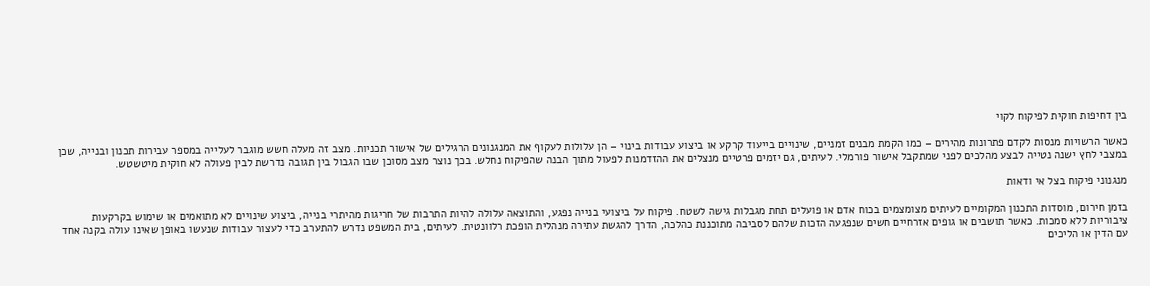בין דחיפות חוקית לפיקוח לקוי

כאשר הרשויות מנסות לקדם פתרונות מהירים – כמו הקמת מבנים זמניים, שינויים בייעוד קרקע או ביצוע עבודות בינוי – הן עלולות לעקוף את המנגנונים הרגילים של אישור תכניות. מצב זה מעלה חשש מוגבר לעלייה במספר עבירות תכנון ובנייה, שכן במצבי לחץ ישנה נטייה לבצע מהלכים לפני שמתקבל אישור פורמלי. לעיתים, גם יזמים פרטיים מנצלים את ההזדמנות לפעול מתוך הבנה שהפיקוח נחלש. בכך נוצר מצב מסוכן שבו הגבול בין תגובה נדרשת לבין פעולה לא חוקית מיטשטש.

מנגנוני פיקוח בצל אי ודאות

בזמן חירום, מוסדות התכנון המקומיים לעיתים מצומצמים בכוח אדם או פועלים תחת מגבלות גישה לשטח. פיקוח על ביצועי בנייה נפגע, והתוצאה עלולה להיות התרבות של חריגות מהיתרי בנייה, ביצוע שינויים לא מתואמים או שימוש בקרקעות ציבוריות ללא סמכות. כאשר תושבים או גופים אזרחיים חשים שנפגעה הזכות שלהם לסביבה מתוכננת כהלכה, הדרך להגשת עתירה מנהלית הופכת רלוונטית. לעיתים, בית המשפט נדרש להתערב כדי לעצור עבודות שנעשו באופן שאינו עולה בקנה אחד עם הדין או הליכים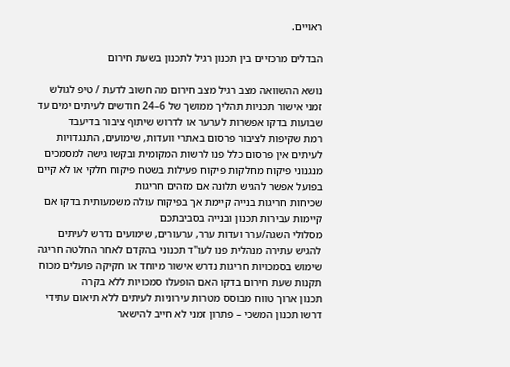ראויים.

הבדלים מרכזיים בין תכנון רגיל לתכנון בשעת חירום

נושא ההשוואה מצב רגיל מצב חירום מה חשוב לדעת / טיפ לגולש
זמני אישור תכניות תהליך ממושך של 6–24 חודשים לעיתים ימים עד שבועות בדקו אפשרות לערער או לדרוש שיתוף ציבור בדיעבד
רמת שקיפות לציבור פרסום באתרי וועדות, שימועים, התנגדויות לעיתים אין פרסום כלל פנו לרשות המקומית ובקשו גישה למסמכים
מנגנוני פיקוח מחלקות פיקוח פעילות בשטח פיקוח חלקי או לא קיים בפועל אפשר להגיש תלונה אם מזהים חריגות
שכיחות חריגות בנייה קיימת אך בפיקוח עולה משמעותית בדקו אם קיימות עבירות תכנון ובנייה בסביבתכם
מסלולי השגה/ערר ועדות ערר, ערעורים, שימועים נדרש לעיתים להגיש עתירה מנהלית פנו לעו"ד תכנוני בהקדם לאחר החלטה חריגה
שימוש בסמכויות חריגות נדרש אישור מיוחד או חקיקה פועלים מכוח תקנות שעת חירום בדקו האם הופעלו סמכויות ללא בקרה
תכנון ארוך טווח מבוסס מטרות עירוניות לעיתים ללא תיאום עתידי דרשו תכנון המשכי – פתרון זמני לא חייב להישאר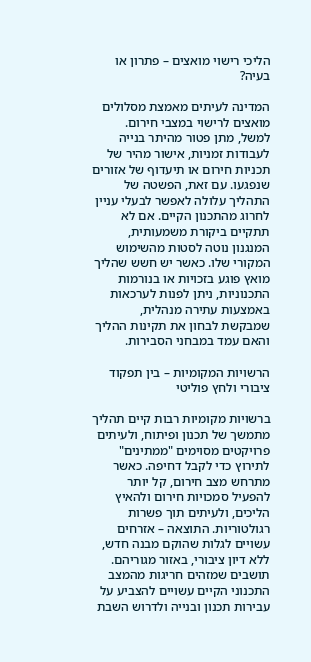הליכי רישוי מואצים – פתרון או בעיה?

המדינה לעיתים מאמצת מסלולים מואצים לרישוי במצבי חירום. למשל, מתן פטור מהיתר בנייה לעבודות זמניות, אישור מהיר של תכניות חירום או תיעדוף של אזורים שנפגעו. עם זאת, הפשטה של התהליך עלולה לאפשר לבעלי עניין לחרוג מהתכנון הקיים. אם לא תתקיים ביקורת משמעותית, המנגנון נוטה לסטות מהשימוש המקורי שלו. כאשר יש חשש שהליך מואץ פוגע בזכויות או בנורמות התכנוניות, ניתן לפנות לערכאות באמצעות עתירה מנהלית, שמבקשת לבחון את תקינות ההליך והאם עמד במבחני הסבירות.

הרשויות המקומיות – בין תפקוד ציבורי ולחץ פוליטי

ברשויות מקומיות רבות קיים תהליך מתמשך של תכנון ופיתוח, ולעיתים פרויקטים מסוימים "ממתינים" לתירוץ כדי לקבל דחיפה. כאשר מתרחש מצב חירום, קל יותר להפעיל סמכויות חירום ולהאיץ הליכים, ולעיתים תוך פשרות רגולטוריות. התוצאה – אזרחים עשויים לגלות שהוקם מבנה חדש, ללא דיון ציבורי, באזור מגוריהם. תושבים שמזהים חריגות מהמצב התכנוני הקיים עשויים להצביע על עבירות תכנון ובנייה ולדרוש השבת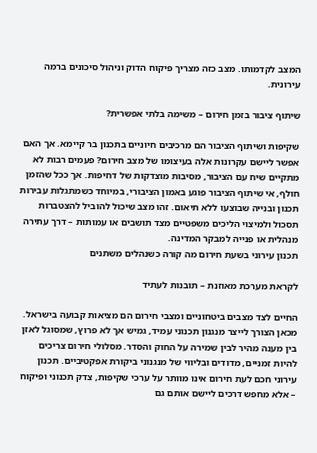המצב לקדמותו. מצב כזה מצריך פיקוח הדוק וניהול סיכונים ברמה עירונית.

שיתוף ציבור בזמן חירום – משימה בלתי אפשרית?

שקיפות ושיתוף הציבור הם מרכיבים חיוניים בתכנון בר קיימא. אך האם אפשר ליישם עקרונות אלה בעיצומו של מצב חירום? פעמים רבות לא מתקיים שיח עם הציבור, מסיבות מוצדקות של דחיפות. אך ככל שהזמן חולף, אי שיתוף הציבור פוגע באמון הציבורי, במיוחד כשמתגלות עבירות תכנון ובנייה שבוצעו ללא תיאום. זהו מצב שיכול להוביל להצטברות תסכול ולמיצוי הליכים משפטיים מצד תושבים או עמותות – דרך עתירה מנהלית או פנייה למבקר המדינה.
תכנון עירוני בשעת חירום מה קורה כשנהלים משתנים

לקראת מערכת מאוזנת – תובנות לעתיד

החיים לצד מצבים ביטחוניים ומצבי חירום הם מציאות קבועה בישראל. מכאן הצורך לייצר מנגנון תכנוני עמיד, גמיש אך לא פרוץ, שמסוגל לאזן בין מענה מהיר לבין שמירה על החוק והסדר. מסלולי חירום צריכים להיות זמניים, מדודים ובליווי של מנגנוני ביקורת אפקטיביים. תכנון עירוני חכם לעת חירום אינו מוותר על ערכי שקיפות, צדק תכנוני ופיקוח – אלא מחפש דרכים ליישם אותם גם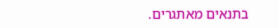בתנאים מאתגרים.